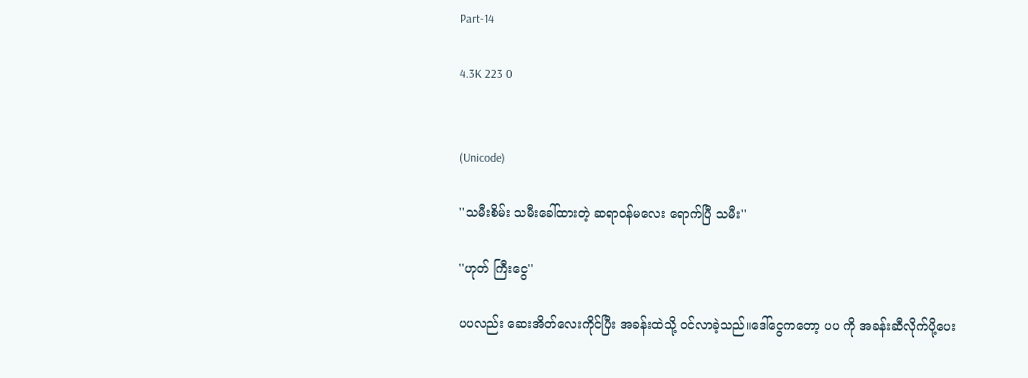Part-14

4.3K 223 0


(Unicode)

''သမီးစိမ်း သမီးခေါ်ထားတဲ့ ဆရာဝန်မလေး ရောက်ပြီ သမီး''

''ဟုတ် ကြီးငွေ''

ပပလည်း ဆေးအိတ်လေးကိုင်ပြီး အခန်းထဲသို့ ဝင်လာခဲ့သည်။ဒေါ်ငွေကတော့ ပပ ကို အခန်းဆီလိုက်ပို့ပေး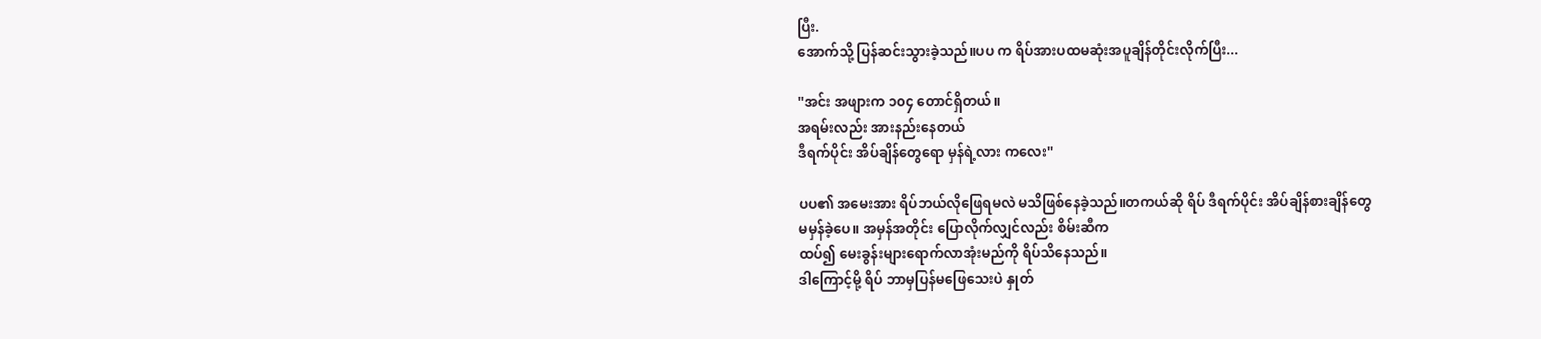ပြီး.
အောက်သို့ ပြန်ဆင်းသွားခဲ့သည်။ပပ က ရိပ်အားပထမဆုံးအပူချိန်တိုင်းလိုက်ပြီး...

''အင်း အဖျားက ၁၀၄ တောင်ရှိတယ်။
အရမ်းလည်း အားနည်းနေတယ်
ဒီရက်ပိုင်း အိပ်ချိန်တွေရော မှန်ရဲ့လား ကလေး''

ပပ၏ အမေးအား ရိပ်ဘယ်လိုဖြေရမလဲ မသိဖြစ်နေခဲ့သည်။တကယ်ဆို ရိပ် ဒီရက်ပိုင်း အိပ်ချိန်စားချိန်တွေ
မမှန်ခဲ့ပေ။ အမှန်အတိုင်း ပြောလိုက်လျှင်လည်း စိမ်းဆီက
ထပ်၍ မေးခွန်းများရောက်လာအုံးမည်ကို ရိပ်သိနေသည်။
ဒါကြောင့်မို့ ရိပ် ဘာမှပြန်မဖြေသေးပဲ နှုတ်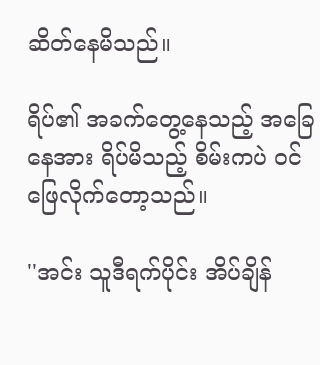ဆိတ်နေမိသည်။

ရိပ်၏ အခက်တွေ့နေသည့် အခြေနေအား ရိပ်မိသည့် စိမ်းကပဲ ဝင်ဖြေလိုက်တော့သည်။

''အင်း သူဒီရက်ပိုင်း အိပ်ချိန်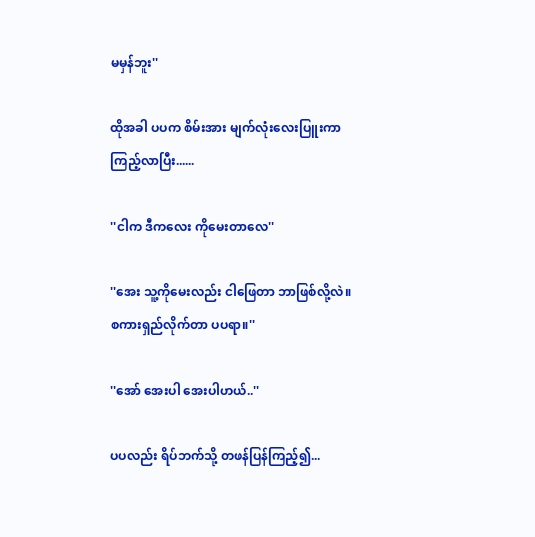မမှန်ဘူး''

ထိုအခါ ပပက စိမ်းအား မျက်လုံးလေးပြူးကာ
ကြည့်လာပြီး......

''ငါက ဒီကလေး ကိုမေးတာလေ''

''အေး သူ့ကိုမေးလည်း ငါဖြေတာ ဘာဖြစ်လို့လဲ။
စကားရှည်လိုက်တာ ပပရာ။''

''အော် အေးပါ အေးပါဟယ်..''

ပပလည်း ရိပ်ဘက်သို့ တဖန်ပြန်ကြည့်၍...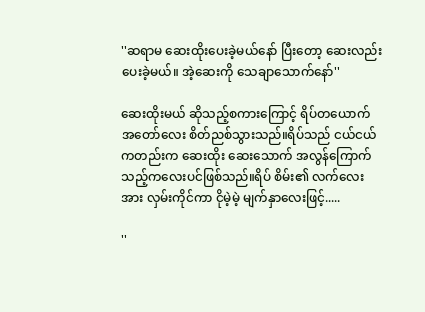''ဆရာမ ဆေးထိုးပေးခဲ့မယ်နော် ပြီးတော့ ဆေးလည်းပေးခဲ့မယ်။ အဲ့ဆေးကို သေချာသောက်နော်''

ဆေးထိုးမယ် ဆိုသည့်စကားကြောင့် ရိပ်တယောက်
အတော်လေး စိတ်ညစ်သွားသည်။ရိပ်သည် ငယ်ငယ်ကတည်းက ဆေးထိုး ဆေးသောက် အလွန်ကြောက်သည့်ကလေးပင်ဖြစ်သည်။ရိပ် စိမ်း၏ လက်လေးအား လှမ်းကိုင်ကာ ငိုမဲ့မဲ့ မျက်နှာလေးဖြင့်.....

''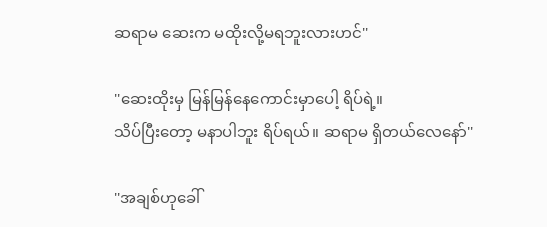ဆရာမ ဆေးက မထိုးလို့မရဘူးလားဟင်''

''ဆေးထိုးမှ မြန်မြန်နေကောင်းမှာပေါ့ ရိပ်ရဲ့။
သိပ်ပြီးတော့ မနာပါဘူး ရိပ်ရယ်။ ဆရာမ ရှိတယ်လေနော်''

''အချစ်ဟုခေါ်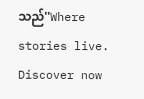သည်''Where stories live. Discover now